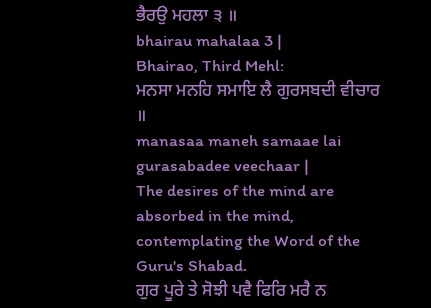ਭੈਰਉ ਮਹਲਾ ੩ ॥
bhairau mahalaa 3 |
Bhairao, Third Mehl:
ਮਨਸਾ ਮਨਹਿ ਸਮਾਇ ਲੈ ਗੁਰਸਬਦੀ ਵੀਚਾਰ ॥
manasaa maneh samaae lai gurasabadee veechaar |
The desires of the mind are absorbed in the mind, contemplating the Word of the Guru's Shabad.
ਗੁਰ ਪੂਰੇ ਤੇ ਸੋਝੀ ਪਵੈ ਫਿਰਿ ਮਰੈ ਨ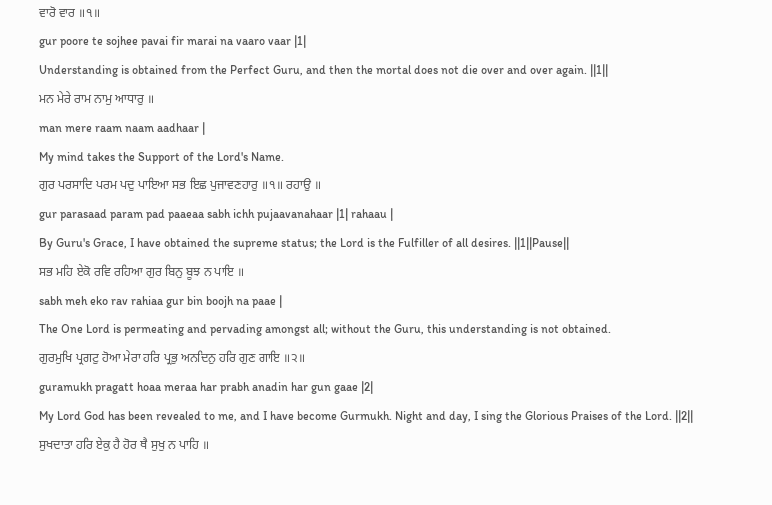ਵਾਰੋ ਵਾਰ ॥੧॥
gur poore te sojhee pavai fir marai na vaaro vaar |1|
Understanding is obtained from the Perfect Guru, and then the mortal does not die over and over again. ||1||
ਮਨ ਮੇਰੇ ਰਾਮ ਨਾਮੁ ਆਧਾਰੁ ॥
man mere raam naam aadhaar |
My mind takes the Support of the Lord's Name.
ਗੁਰ ਪਰਸਾਦਿ ਪਰਮ ਪਦੁ ਪਾਇਆ ਸਭ ਇਛ ਪੁਜਾਵਣਹਾਰੁ ॥੧॥ ਰਹਾਉ ॥
gur parasaad param pad paaeaa sabh ichh pujaavanahaar |1| rahaau |
By Guru's Grace, I have obtained the supreme status; the Lord is the Fulfiller of all desires. ||1||Pause||
ਸਭ ਮਹਿ ਏਕੋ ਰਵਿ ਰਹਿਆ ਗੁਰ ਬਿਨੁ ਬੂਝ ਨ ਪਾਇ ॥
sabh meh eko rav rahiaa gur bin boojh na paae |
The One Lord is permeating and pervading amongst all; without the Guru, this understanding is not obtained.
ਗੁਰਮੁਖਿ ਪ੍ਰਗਟੁ ਹੋਆ ਮੇਰਾ ਹਰਿ ਪ੍ਰਭੁ ਅਨਦਿਨੁ ਹਰਿ ਗੁਣ ਗਾਇ ॥੨॥
guramukh pragatt hoaa meraa har prabh anadin har gun gaae |2|
My Lord God has been revealed to me, and I have become Gurmukh. Night and day, I sing the Glorious Praises of the Lord. ||2||
ਸੁਖਦਾਤਾ ਹਰਿ ਏਕੁ ਹੈ ਹੋਰ ਥੈ ਸੁਖੁ ਨ ਪਾਹਿ ॥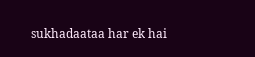sukhadaataa har ek hai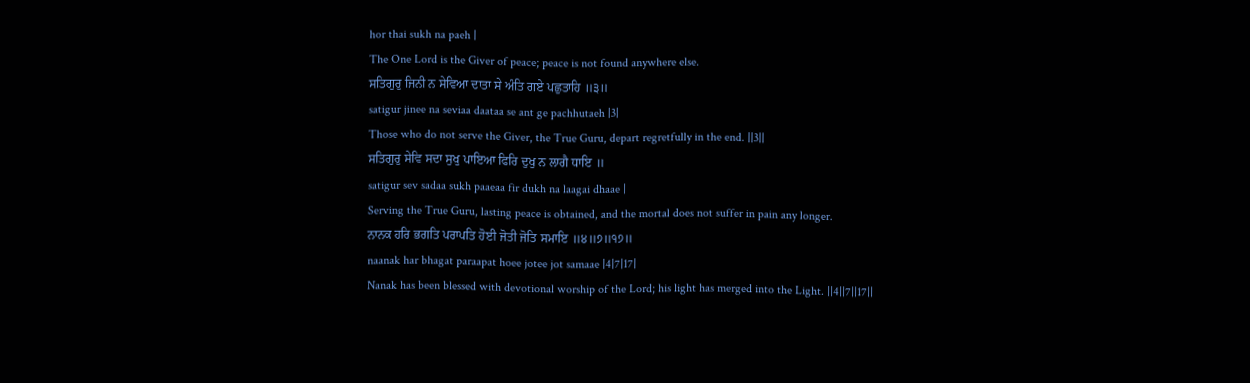hor thai sukh na paeh |
The One Lord is the Giver of peace; peace is not found anywhere else.
ਸਤਿਗੁਰੁ ਜਿਨੀ ਨ ਸੇਵਿਆ ਦਾਤਾ ਸੇ ਅੰਤਿ ਗਏ ਪਛੁਤਾਹਿ ॥੩॥
satigur jinee na seviaa daataa se ant ge pachhutaeh |3|
Those who do not serve the Giver, the True Guru, depart regretfully in the end. ||3||
ਸਤਿਗੁਰੁ ਸੇਵਿ ਸਦਾ ਸੁਖੁ ਪਾਇਆ ਫਿਰਿ ਦੁਖੁ ਨ ਲਾਗੈ ਧਾਇ ॥
satigur sev sadaa sukh paaeaa fir dukh na laagai dhaae |
Serving the True Guru, lasting peace is obtained, and the mortal does not suffer in pain any longer.
ਨਾਨਕ ਹਰਿ ਭਗਤਿ ਪਰਾਪਤਿ ਹੋਈ ਜੋਤੀ ਜੋਤਿ ਸਮਾਇ ॥੪॥੭॥੧੭॥
naanak har bhagat paraapat hoee jotee jot samaae |4|7|17|
Nanak has been blessed with devotional worship of the Lord; his light has merged into the Light. ||4||7||17||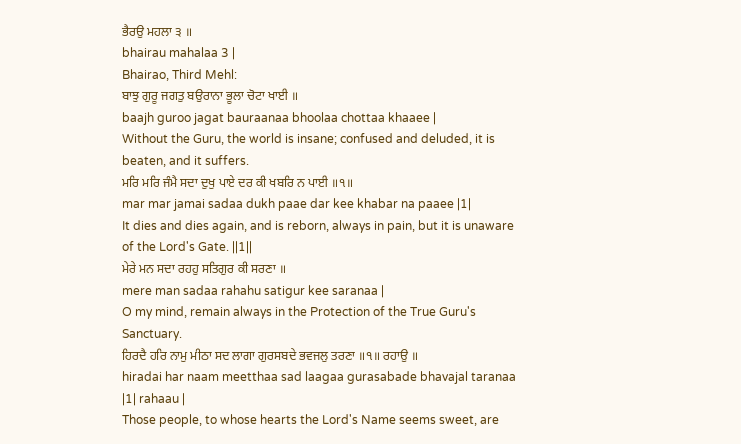ਭੈਰਉ ਮਹਲਾ ੩ ॥
bhairau mahalaa 3 |
Bhairao, Third Mehl:
ਬਾਝੁ ਗੁਰੂ ਜਗਤੁ ਬਉਰਾਨਾ ਭੂਲਾ ਚੋਟਾ ਖਾਈ ॥
baajh guroo jagat bauraanaa bhoolaa chottaa khaaee |
Without the Guru, the world is insane; confused and deluded, it is beaten, and it suffers.
ਮਰਿ ਮਰਿ ਜੰਮੈ ਸਦਾ ਦੁਖੁ ਪਾਏ ਦਰ ਕੀ ਖਬਰਿ ਨ ਪਾਈ ॥੧॥
mar mar jamai sadaa dukh paae dar kee khabar na paaee |1|
It dies and dies again, and is reborn, always in pain, but it is unaware of the Lord's Gate. ||1||
ਮੇਰੇ ਮਨ ਸਦਾ ਰਹਹੁ ਸਤਿਗੁਰ ਕੀ ਸਰਣਾ ॥
mere man sadaa rahahu satigur kee saranaa |
O my mind, remain always in the Protection of the True Guru's Sanctuary.
ਹਿਰਦੈ ਹਰਿ ਨਾਮੁ ਮੀਠਾ ਸਦ ਲਾਗਾ ਗੁਰਸਬਦੇ ਭਵਜਲੁ ਤਰਣਾ ॥੧॥ ਰਹਾਉ ॥
hiradai har naam meetthaa sad laagaa gurasabade bhavajal taranaa |1| rahaau |
Those people, to whose hearts the Lord's Name seems sweet, are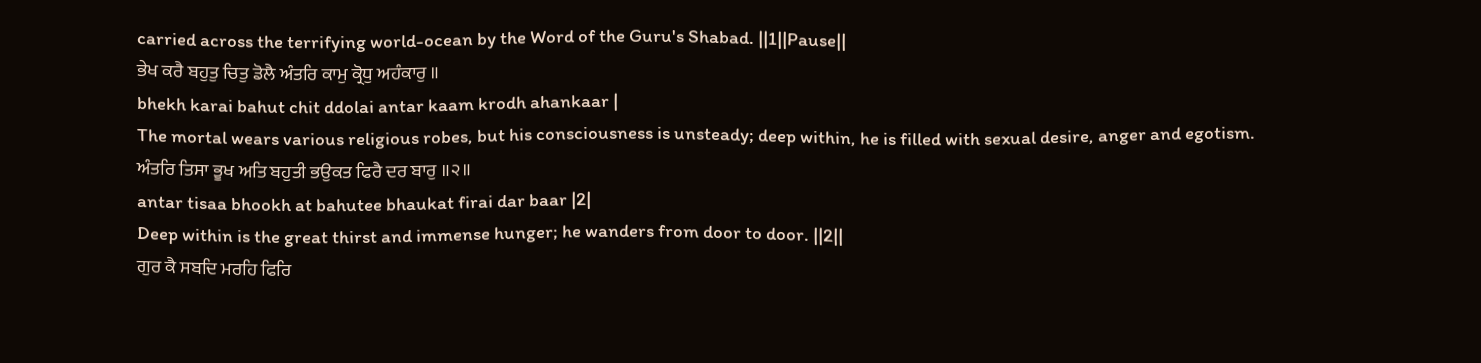carried across the terrifying world-ocean by the Word of the Guru's Shabad. ||1||Pause||
ਭੇਖ ਕਰੈ ਬਹੁਤੁ ਚਿਤੁ ਡੋਲੈ ਅੰਤਰਿ ਕਾਮੁ ਕ੍ਰੋਧੁ ਅਹੰਕਾਰੁ ॥
bhekh karai bahut chit ddolai antar kaam krodh ahankaar |
The mortal wears various religious robes, but his consciousness is unsteady; deep within, he is filled with sexual desire, anger and egotism.
ਅੰਤਰਿ ਤਿਸਾ ਭੂਖ ਅਤਿ ਬਹੁਤੀ ਭਉਕਤ ਫਿਰੈ ਦਰ ਬਾਰੁ ॥੨॥
antar tisaa bhookh at bahutee bhaukat firai dar baar |2|
Deep within is the great thirst and immense hunger; he wanders from door to door. ||2||
ਗੁਰ ਕੈ ਸਬਦਿ ਮਰਹਿ ਫਿਰਿ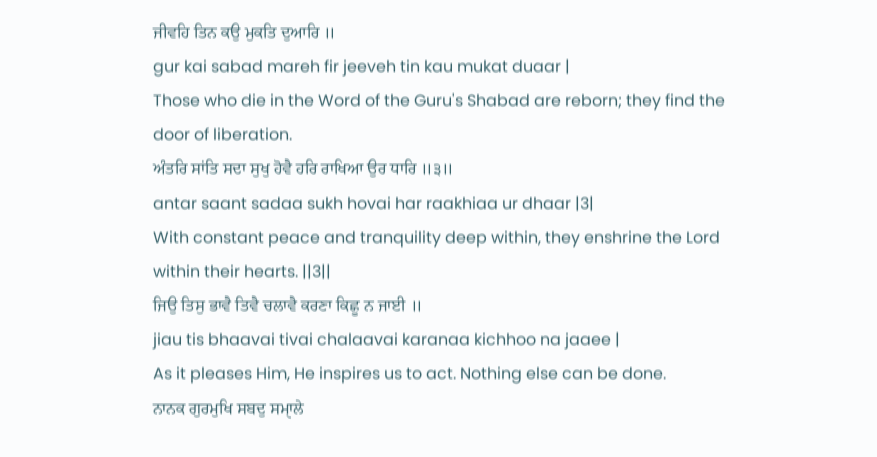ਜੀਵਹਿ ਤਿਨ ਕਉ ਮੁਕਤਿ ਦੁਆਰਿ ॥
gur kai sabad mareh fir jeeveh tin kau mukat duaar |
Those who die in the Word of the Guru's Shabad are reborn; they find the door of liberation.
ਅੰਤਰਿ ਸਾਂਤਿ ਸਦਾ ਸੁਖੁ ਹੋਵੈ ਹਰਿ ਰਾਖਿਆ ਉਰ ਧਾਰਿ ॥੩॥
antar saant sadaa sukh hovai har raakhiaa ur dhaar |3|
With constant peace and tranquility deep within, they enshrine the Lord within their hearts. ||3||
ਜਿਉ ਤਿਸੁ ਭਾਵੈ ਤਿਵੈ ਚਲਾਵੈ ਕਰਣਾ ਕਿਛੂ ਨ ਜਾਈ ॥
jiau tis bhaavai tivai chalaavai karanaa kichhoo na jaaee |
As it pleases Him, He inspires us to act. Nothing else can be done.
ਨਾਨਕ ਗੁਰਮੁਖਿ ਸਬਦੁ ਸਮੑਾਲੇ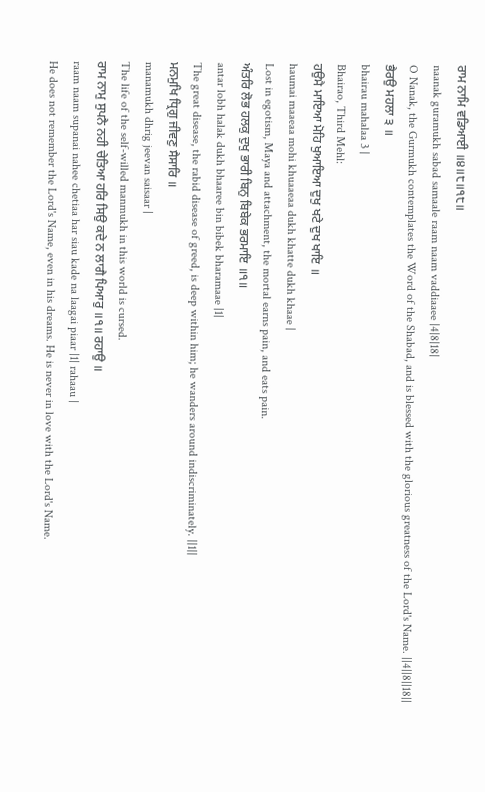ਰਾਮ ਨਾਮਿ ਵਡਿਆਈ ॥੪॥੮॥੧੮॥
naanak guramukh sabad samaale raam naam vaddiaaee |4|8|18|
O Nanak, the Gurmukh contemplates the Word of the Shabad, and is blessed with the glorious greatness of the Lord's Name. ||4||8||18||
ਭੈਰਉ ਮਹਲਾ ੩ ॥
bhairau mahalaa 3 |
Bhairao, Third Mehl:
ਹਉਮੈ ਮਾਇਆ ਮੋਹਿ ਖੁਆਇਆ ਦੁਖੁ ਖਟੇ ਦੁਖ ਖਾਇ ॥
haumai maaeaa mohi khuaaeaa dukh khatte dukh khaae |
Lost in egotism, Maya and attachment, the mortal earns pain, and eats pain.
ਅੰਤਰਿ ਲੋਭ ਹਲਕੁ ਦੁਖੁ ਭਾਰੀ ਬਿਨੁ ਬਿਬੇਕ ਭਰਮਾਇ ॥੧॥
antar lobh halak dukh bhaaree bin bibek bharamaae |1|
The great disease, the rabid disease of greed, is deep within him; he wanders around indiscriminately. ||1||
ਮਨਮੁਖਿ ਧ੍ਰਿਗੁ ਜੀਵਣੁ ਸੈਸਾਰਿ ॥
manamukh dhrig jeevan saisaar |
The life of the self-willed manmukh in this world is cursed.
ਰਾਮ ਨਾਮੁ ਸੁਪਨੈ ਨਹੀ ਚੇਤਿਆ ਹਰਿ ਸਿਉ ਕਦੇ ਨ ਲਾਗੈ ਪਿਆਰੁ ॥੧॥ ਰਹਾਉ ॥
raam naam supanai nahee chetiaa har siau kade na laagai piaar |1| rahaau |
He does not remember the Lord's Name, even in his dreams. He is never in love with the Lord's Name.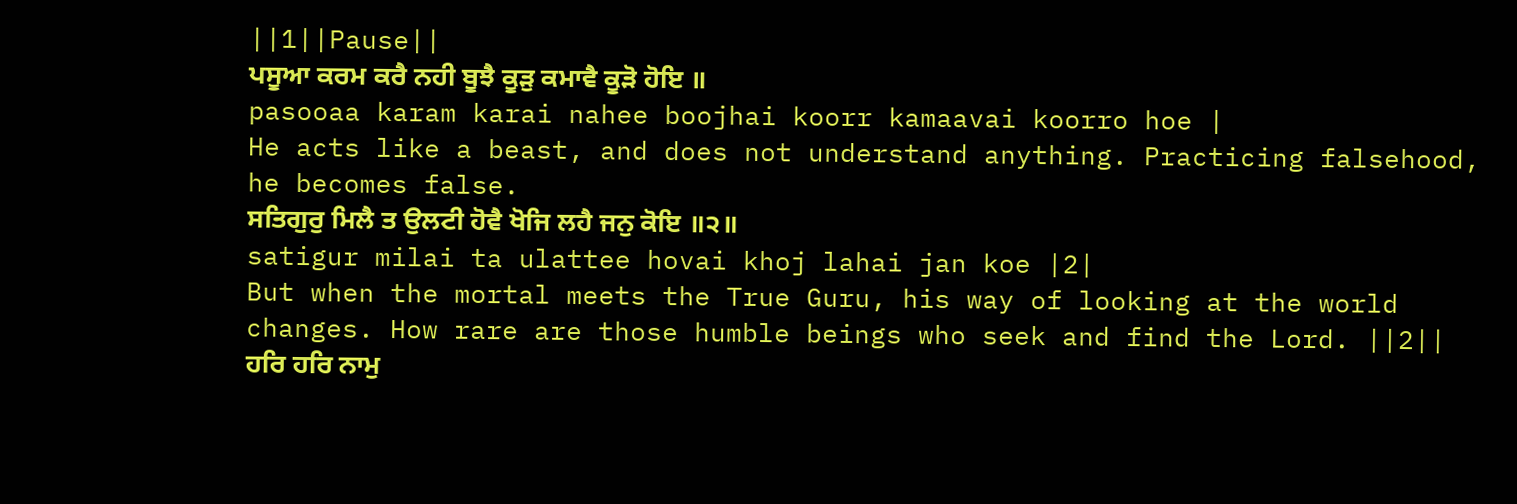||1||Pause||
ਪਸੂਆ ਕਰਮ ਕਰੈ ਨਹੀ ਬੂਝੈ ਕੂੜੁ ਕਮਾਵੈ ਕੂੜੋ ਹੋਇ ॥
pasooaa karam karai nahee boojhai koorr kamaavai koorro hoe |
He acts like a beast, and does not understand anything. Practicing falsehood, he becomes false.
ਸਤਿਗੁਰੁ ਮਿਲੈ ਤ ਉਲਟੀ ਹੋਵੈ ਖੋਜਿ ਲਹੈ ਜਨੁ ਕੋਇ ॥੨॥
satigur milai ta ulattee hovai khoj lahai jan koe |2|
But when the mortal meets the True Guru, his way of looking at the world changes. How rare are those humble beings who seek and find the Lord. ||2||
ਹਰਿ ਹਰਿ ਨਾਮੁ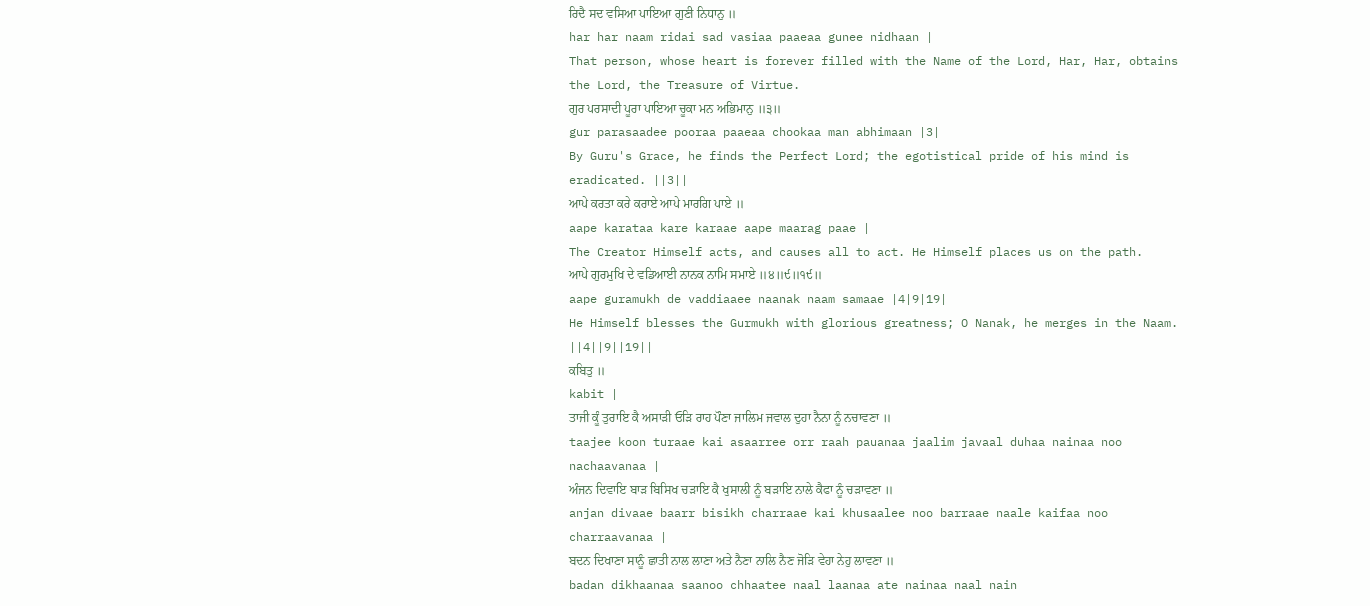ਰਿਦੈ ਸਦ ਵਸਿਆ ਪਾਇਆ ਗੁਣੀ ਨਿਧਾਨੁ ॥
har har naam ridai sad vasiaa paaeaa gunee nidhaan |
That person, whose heart is forever filled with the Name of the Lord, Har, Har, obtains the Lord, the Treasure of Virtue.
ਗੁਰ ਪਰਸਾਦੀ ਪੂਰਾ ਪਾਇਆ ਚੂਕਾ ਮਨ ਅਭਿਮਾਨੁ ॥੩॥
gur parasaadee pooraa paaeaa chookaa man abhimaan |3|
By Guru's Grace, he finds the Perfect Lord; the egotistical pride of his mind is eradicated. ||3||
ਆਪੇ ਕਰਤਾ ਕਰੇ ਕਰਾਏ ਆਪੇ ਮਾਰਗਿ ਪਾਏ ॥
aape karataa kare karaae aape maarag paae |
The Creator Himself acts, and causes all to act. He Himself places us on the path.
ਆਪੇ ਗੁਰਮੁਖਿ ਦੇ ਵਡਿਆਈ ਨਾਨਕ ਨਾਮਿ ਸਮਾਏ ॥੪॥੯॥੧੯॥
aape guramukh de vaddiaaee naanak naam samaae |4|9|19|
He Himself blesses the Gurmukh with glorious greatness; O Nanak, he merges in the Naam. ||4||9||19||
ਕਬਿਤੁ ॥
kabit |
ਤਾਜੀ ਕੂੰ ਤੁਰਾਇ ਕੈ ਅਸਾੜੀ ਓੜਿ ਰਾਹ ਪੌਣਾ ਜਾਲਿਮ ਜਵਾਲ ਦੁਹਾ ਨੈਨਾ ਨੂੰ ਨਚਾਵਣਾ ॥
taajee koon turaae kai asaarree orr raah pauanaa jaalim javaal duhaa nainaa noo nachaavanaa |
ਅੰਜਨ ਦਿਵਾਇ ਬਾੜ ਬਿਸਿਖ ਚੜਾਇ ਕੈ ਖੁਸਾਲੀ ਨੂੰ ਬੜਾਇ ਨਾਲੇ ਕੈਫਾ ਨੂੰ ਚੜਾਵਣਾ ॥
anjan divaae baarr bisikh charraae kai khusaalee noo barraae naale kaifaa noo charraavanaa |
ਬਦਨ ਦਿਖਾਣਾ ਸਾਨੂੰ ਛਾਤੀ ਨਾਲ ਲਾਣਾ ਅਤੇ ਨੈਣਾ ਨਾਲਿ ਨੈਣ ਜੋੜਿ ਵੇਹਾ ਨੇਹੁ ਲਾਵਣਾ ॥
badan dikhaanaa saanoo chhaatee naal laanaa ate nainaa naal nain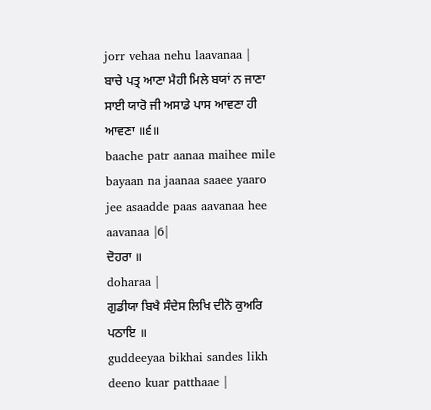jorr vehaa nehu laavanaa |
ਬਾਚੇ ਪਤ੍ਰ ਆਣਾ ਮੈਹੀ ਮਿਲੇ ਬਯਾਂ ਨ ਜਾਣਾ ਸਾਈ ਯਾਰੋ ਜੀ ਅਸਾਡੇ ਪਾਸ ਆਵਣਾ ਹੀ ਆਵਣਾ ॥੬॥
baache patr aanaa maihee mile bayaan na jaanaa saaee yaaro jee asaadde paas aavanaa hee aavanaa |6|
ਦੋਹਰਾ ॥
doharaa |
ਗੁਡੀਯਾ ਬਿਖੈ ਸੰਦੇਸ ਲਿਖਿ ਦੀਨੋ ਕੁਅਰਿ ਪਠਾਇ ॥
guddeeyaa bikhai sandes likh deeno kuar patthaae |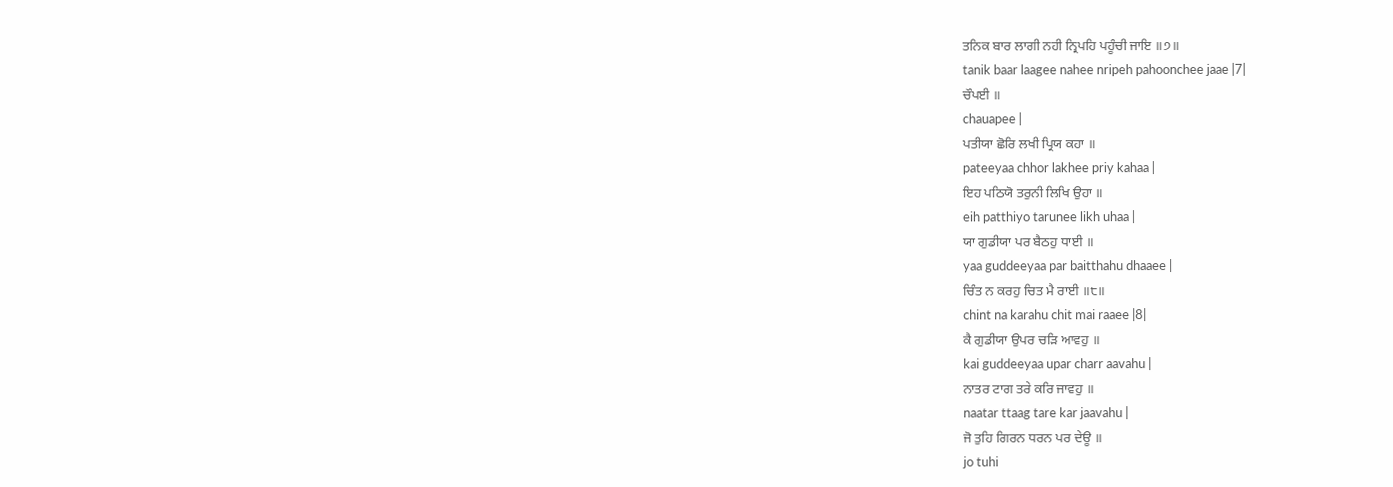ਤਨਿਕ ਬਾਰ ਲਾਗੀ ਨਹੀ ਨ੍ਰਿਪਹਿ ਪਹੂੰਚੀ ਜਾਇ ॥੭॥
tanik baar laagee nahee nripeh pahoonchee jaae |7|
ਚੌਪਈ ॥
chauapee |
ਪਤੀਯਾ ਛੋਰਿ ਲਖੀ ਪ੍ਰਿਯ ਕਹਾ ॥
pateeyaa chhor lakhee priy kahaa |
ਇਹ ਪਠਿਯੋ ਤਰੁਨੀ ਲਿਖਿ ਉਹਾ ॥
eih patthiyo tarunee likh uhaa |
ਯਾ ਗੁਡੀਯਾ ਪਰ ਬੈਠਹੁ ਧਾਈ ॥
yaa guddeeyaa par baitthahu dhaaee |
ਚਿੰਤ ਨ ਕਰਹੁ ਚਿਤ ਮੈ ਰਾਈ ॥੮॥
chint na karahu chit mai raaee |8|
ਕੈ ਗੁਡੀਯਾ ਉਪਰ ਚੜਿ ਆਵਹੁ ॥
kai guddeeyaa upar charr aavahu |
ਨਾਤਰ ਟਾਗ ਤਰੇ ਕਰਿ ਜਾਵਹੁ ॥
naatar ttaag tare kar jaavahu |
ਜੋ ਤੁਹਿ ਗਿਰਨ ਧਰਨ ਪਰ ਦੇਊ ॥
jo tuhi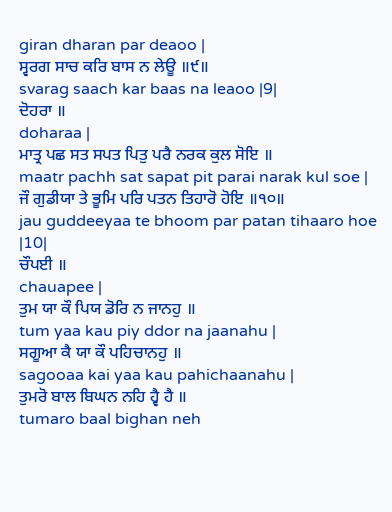giran dharan par deaoo |
ਸ੍ਵਰਗ ਸਾਚ ਕਰਿ ਬਾਸ ਨ ਲੇਊ ॥੯॥
svarag saach kar baas na leaoo |9|
ਦੋਹਰਾ ॥
doharaa |
ਮਾਤ੍ਰ ਪਛ ਸਤ ਸਪਤ ਪਿਤੁ ਪਰੈ ਨਰਕ ਕੁਲ ਸੋਇ ॥
maatr pachh sat sapat pit parai narak kul soe |
ਜੌ ਗੁਡੀਯਾ ਤੇ ਭੂਮਿ ਪਰਿ ਪਤਨ ਤਿਹਾਰੋ ਹੋਇ ॥੧੦॥
jau guddeeyaa te bhoom par patan tihaaro hoe |10|
ਚੌਪਈ ॥
chauapee |
ਤੁਮ ਯਾ ਕੌ ਪਿਯ ਡੋਰਿ ਨ ਜਾਨਹੁ ॥
tum yaa kau piy ddor na jaanahu |
ਸਗੂਆ ਕੈ ਯਾ ਕੌ ਪਹਿਚਾਨਹੁ ॥
sagooaa kai yaa kau pahichaanahu |
ਤੁਮਰੋ ਬਾਲ ਬਿਘਨ ਨਹਿ ਹ੍ਵੈ ਹੈ ॥
tumaro baal bighan neh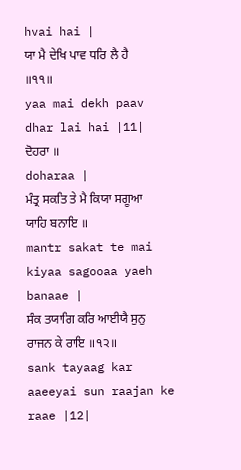hvai hai |
ਯਾ ਮੈ ਦੇਖਿ ਪਾਵ ਧਰਿ ਲੈ ਹੈ ॥੧੧॥
yaa mai dekh paav dhar lai hai |11|
ਦੋਹਰਾ ॥
doharaa |
ਮੰਤ੍ਰ ਸਕਤਿ ਤੇ ਮੈ ਕਿਯਾ ਸਗੂਆ ਯਾਹਿ ਬਨਾਇ ॥
mantr sakat te mai kiyaa sagooaa yaeh banaae |
ਸੰਕ ਤਯਾਗਿ ਕਰਿ ਆਈਯੈ ਸੁਨੁ ਰਾਜਨ ਕੇ ਰਾਇ ॥੧੨॥
sank tayaag kar aaeeyai sun raajan ke raae |12|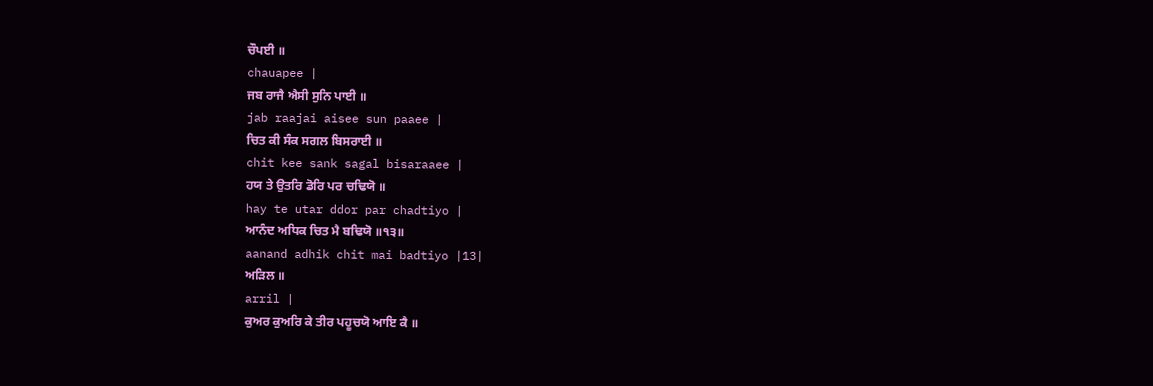ਚੌਪਈ ॥
chauapee |
ਜਬ ਰਾਜੈ ਐਸੀ ਸੁਨਿ ਪਾਈ ॥
jab raajai aisee sun paaee |
ਚਿਤ ਕੀ ਸੰਕ ਸਗਲ ਬਿਸਰਾਈ ॥
chit kee sank sagal bisaraaee |
ਹਯ ਤੇ ਉਤਰਿ ਡੋਰਿ ਪਰ ਚਢਿਯੋ ॥
hay te utar ddor par chadtiyo |
ਆਨੰਦ ਅਧਿਕ ਚਿਤ ਮੈ ਬਢਿਯੋ ॥੧੩॥
aanand adhik chit mai badtiyo |13|
ਅੜਿਲ ॥
arril |
ਕੁਅਰ ਕੁਅਰਿ ਕੇ ਤੀਰ ਪਹੂਚਯੋ ਆਇ ਕੈ ॥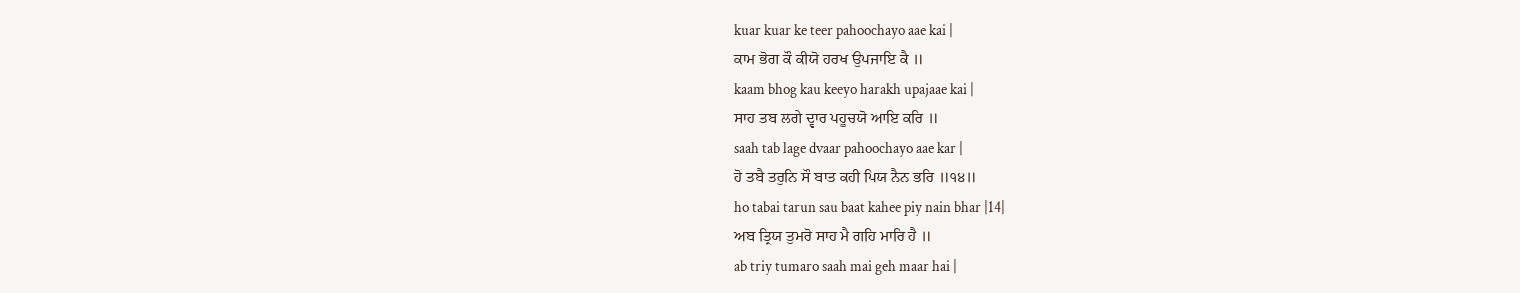kuar kuar ke teer pahoochayo aae kai |
ਕਾਮ ਭੋਗ ਕੌ ਕੀਯੋ ਹਰਖ ਉਪਜਾਇ ਕੈ ॥
kaam bhog kau keeyo harakh upajaae kai |
ਸਾਹ ਤਬ ਲਗੇ ਦ੍ਵਾਰ ਪਹੂਚਯੋ ਆਇ ਕਰਿ ॥
saah tab lage dvaar pahoochayo aae kar |
ਹੋ ਤਬੈ ਤਰੁਨਿ ਸੌ ਬਾਤ ਕਹੀ ਪਿਯ ਨੈਨ ਭਰਿ ॥੧੪॥
ho tabai tarun sau baat kahee piy nain bhar |14|
ਅਬ ਤ੍ਰਿਯ ਤੁਮਰੋ ਸਾਹ ਮੈ ਗਹਿ ਮਾਰਿ ਹੈ ॥
ab triy tumaro saah mai geh maar hai |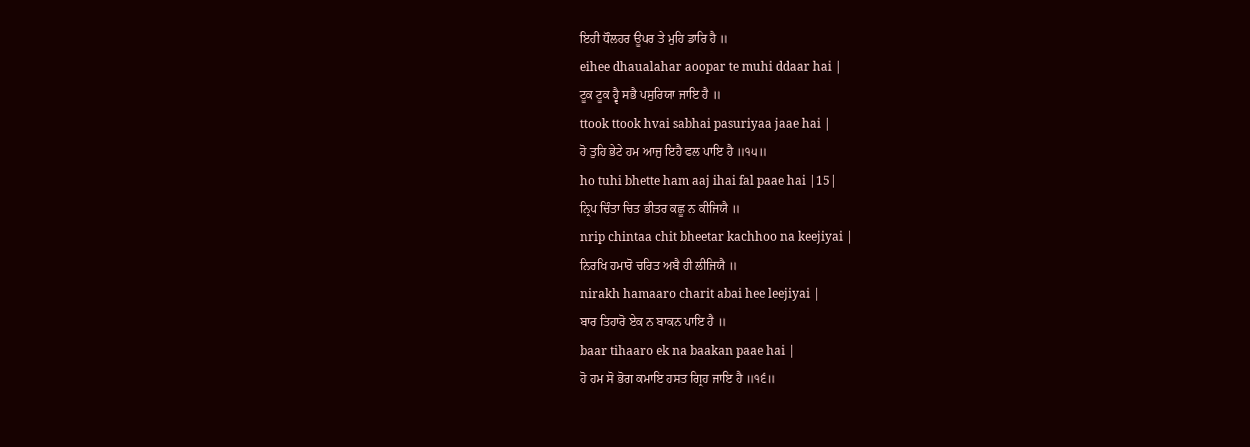ਇਹੀ ਧੌਲਹਰ ਊਪਰ ਤੇ ਮੁਹਿ ਡਾਰਿ ਹੈ ॥
eihee dhaualahar aoopar te muhi ddaar hai |
ਟੂਕ ਟੂਕ ਹ੍ਵੈ ਸਭੈ ਪਸੁਰਿਯਾ ਜਾਇ ਹੈ ॥
ttook ttook hvai sabhai pasuriyaa jaae hai |
ਹੋ ਤੁਹਿ ਭੇਟੇ ਹਮ ਆਜੁ ਇਹੈ ਫਲ ਪਾਇ ਹੈ ॥੧੫॥
ho tuhi bhette ham aaj ihai fal paae hai |15|
ਨ੍ਰਿਪ ਚਿੰਤਾ ਚਿਤ ਭੀਤਰ ਕਛੂ ਨ ਕੀਜਿਯੈ ॥
nrip chintaa chit bheetar kachhoo na keejiyai |
ਨਿਰਖਿ ਹਮਾਰੋ ਚਰਿਤ ਅਬੈ ਹੀ ਲੀਜਿਯੈ ॥
nirakh hamaaro charit abai hee leejiyai |
ਬਾਰ ਤਿਹਾਰੋ ਏਕ ਨ ਬਾਕਨ ਪਾਇ ਹੈ ॥
baar tihaaro ek na baakan paae hai |
ਹੋ ਹਮ ਸੋ ਭੋਗ ਕਮਾਇ ਹਸਤ ਗ੍ਰਿਹ ਜਾਇ ਹੈ ॥੧੬॥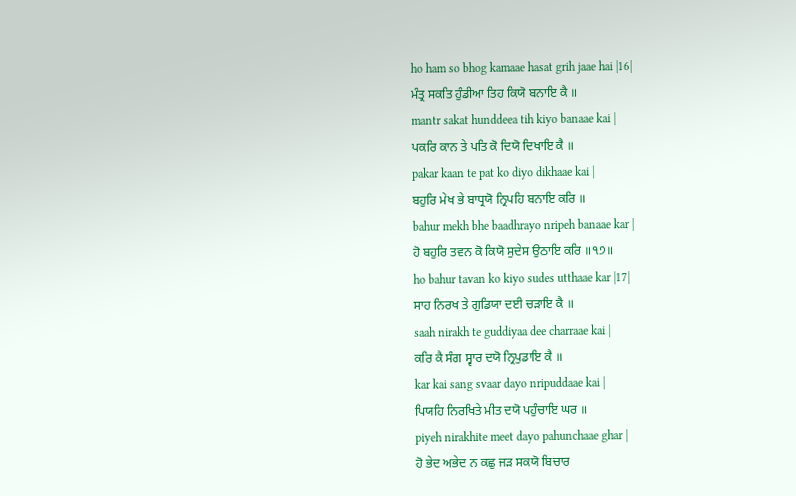ho ham so bhog kamaae hasat grih jaae hai |16|
ਮੰਤ੍ਰ ਸਕਤਿ ਹੁੰਡੀਆ ਤਿਹ ਕਿਯੋ ਬਨਾਇ ਕੈ ॥
mantr sakat hunddeea tih kiyo banaae kai |
ਪਕਰਿ ਕਾਨ ਤੇ ਪਤਿ ਕੋ ਦਿਯੋ ਦਿਖਾਇ ਕੈ ॥
pakar kaan te pat ko diyo dikhaae kai |
ਬਹੁਰਿ ਮੇਖ ਭੇ ਬਾਧ੍ਰਯੋ ਨ੍ਰਿਪਹਿ ਬਨਾਇ ਕਰਿ ॥
bahur mekh bhe baadhrayo nripeh banaae kar |
ਹੋ ਬਹੁਰਿ ਤਵਨ ਕੋ ਕਿਯੋ ਸੁਦੇਸ ਉਠਾਇ ਕਰਿ ॥੧੭॥
ho bahur tavan ko kiyo sudes utthaae kar |17|
ਸਾਹ ਨਿਰਖ ਤੇ ਗੁਡਿਯਾ ਦਈ ਚੜਾਇ ਕੈ ॥
saah nirakh te guddiyaa dee charraae kai |
ਕਰਿ ਕੈ ਸੰਗ ਸ੍ਵਾਰ ਦਯੋ ਨ੍ਰਿਪੁਡਾਇ ਕੈ ॥
kar kai sang svaar dayo nripuddaae kai |
ਪਿਯਹਿ ਨਿਰਖਿਤੇ ਮੀਤ ਦਯੋ ਪਹੁੰਚਾਇ ਘਰ ॥
piyeh nirakhite meet dayo pahunchaae ghar |
ਹੋ ਭੇਦ ਅਭੇਦ ਨ ਕਛੁ ਜੜ ਸਕਯੋ ਬਿਚਾਰ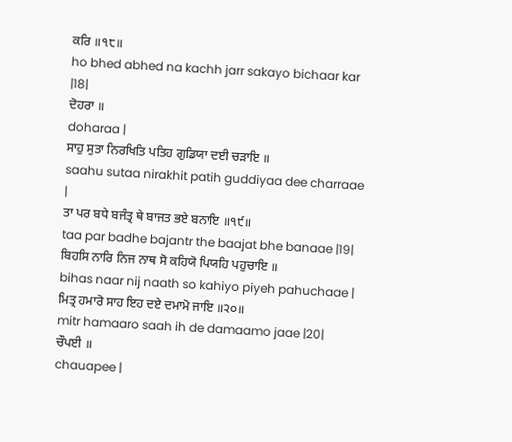ਕਰਿ ॥੧੮॥
ho bhed abhed na kachh jarr sakayo bichaar kar |18|
ਦੋਹਰਾ ॥
doharaa |
ਸਾਹੁ ਸੁਤਾ ਨਿਰਖਿਤਿ ਪਤਿਹ ਗੁਡਿਯਾ ਦਈ ਚੜਾਇ ॥
saahu sutaa nirakhit patih guddiyaa dee charraae |
ਤਾ ਪਰ ਬਧੇ ਬਜੰਤ੍ਰ ਥੇ ਬਾਜਤ ਭਏ ਬਨਾਇ ॥੧੯॥
taa par badhe bajantr the baajat bhe banaae |19|
ਬਿਹਸਿ ਨਾਰਿ ਨਿਜ ਨਾਥ ਸੋ ਕਹਿਯੋ ਪਿਯਹਿ ਪਹੁਚਾਇ ॥
bihas naar nij naath so kahiyo piyeh pahuchaae |
ਮਿਤ੍ਰ ਹਮਾਰੋ ਸਾਹ ਇਹ ਦਏ ਦਮਾਮੋ ਜਾਇ ॥੨੦॥
mitr hamaaro saah ih de damaamo jaae |20|
ਚੌਪਈ ॥
chauapee |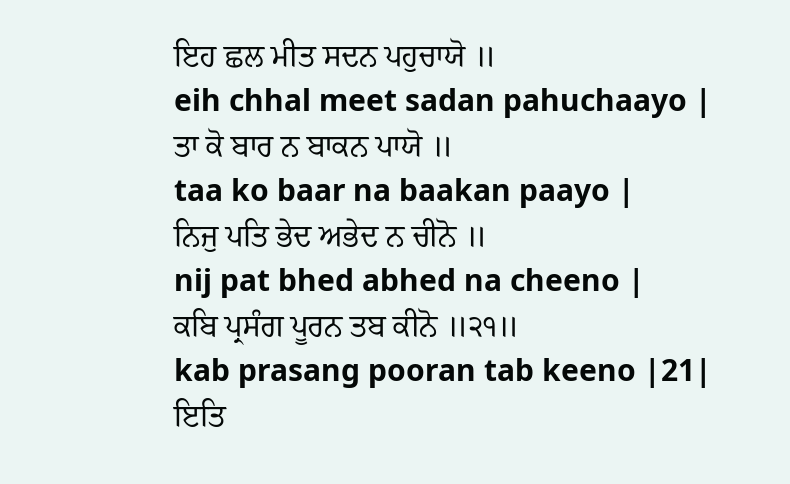ਇਹ ਛਲ ਮੀਤ ਸਦਨ ਪਹੁਚਾਯੋ ॥
eih chhal meet sadan pahuchaayo |
ਤਾ ਕੋ ਬਾਰ ਨ ਬਾਕਨ ਪਾਯੋ ॥
taa ko baar na baakan paayo |
ਨਿਜੁ ਪਤਿ ਭੇਦ ਅਭੇਦ ਨ ਚੀਨੋ ॥
nij pat bhed abhed na cheeno |
ਕਬਿ ਪ੍ਰਸੰਗ ਪੂਰਨ ਤਬ ਕੀਨੋ ॥੨੧॥
kab prasang pooran tab keeno |21|
ਇਤਿ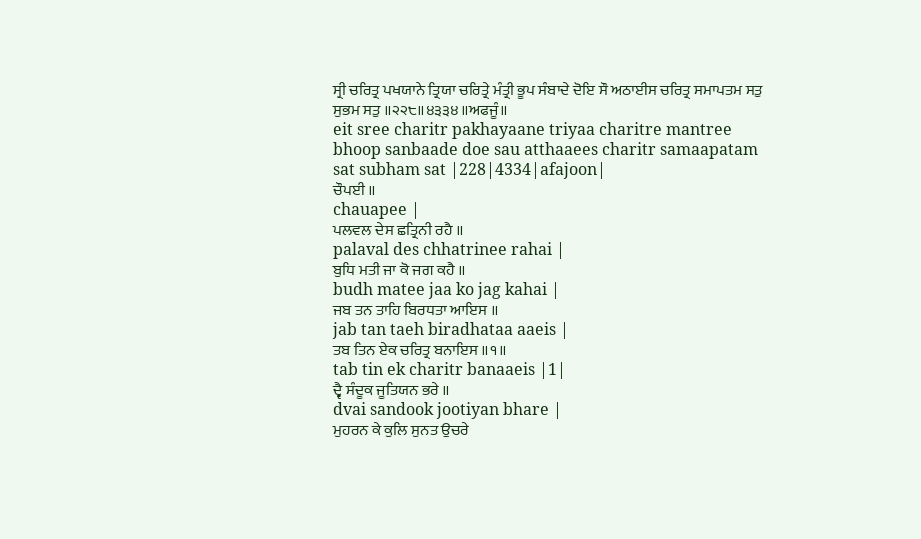ਸ੍ਰੀ ਚਰਿਤ੍ਰ ਪਖਯਾਨੇ ਤ੍ਰਿਯਾ ਚਰਿਤ੍ਰੇ ਮੰਤ੍ਰੀ ਭੂਪ ਸੰਬਾਦੇ ਦੋਇ ਸੌ ਅਠਾਈਸ ਚਰਿਤ੍ਰ ਸਮਾਪਤਮ ਸਤੁ ਸੁਭਮ ਸਤੁ ॥੨੨੮॥੪੩੩੪॥ਅਫਜੂੰ॥
eit sree charitr pakhayaane triyaa charitre mantree bhoop sanbaade doe sau atthaaees charitr samaapatam sat subham sat |228|4334|afajoon|
ਚੌਪਈ ॥
chauapee |
ਪਲਵਲ ਦੇਸ ਛਤ੍ਰਿਨੀ ਰਹੈ ॥
palaval des chhatrinee rahai |
ਬੁਧਿ ਮਤੀ ਜਾ ਕੋ ਜਗ ਕਹੈ ॥
budh matee jaa ko jag kahai |
ਜਬ ਤਨ ਤਾਹਿ ਬਿਰਧਤਾ ਆਇਸ ॥
jab tan taeh biradhataa aaeis |
ਤਬ ਤਿਨ ਏਕ ਚਰਿਤ੍ਰ ਬਨਾਇਸ ॥੧॥
tab tin ek charitr banaaeis |1|
ਦ੍ਵੈ ਸੰਦੂਕ ਜੂਤਿਯਨ ਭਰੇ ॥
dvai sandook jootiyan bhare |
ਮੁਹਰਨ ਕੇ ਕੁਲਿ ਸੁਨਤ ਉਚਰੇ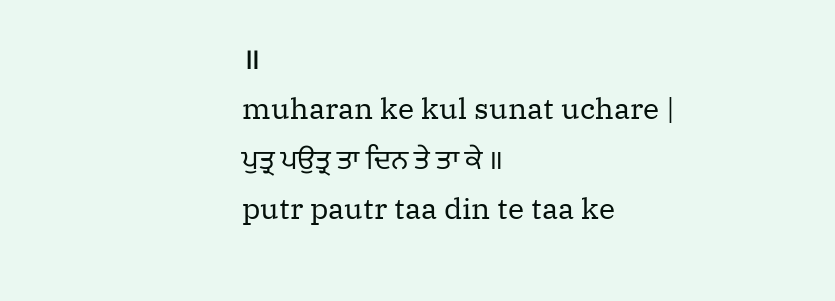॥
muharan ke kul sunat uchare |
ਪੁਤ੍ਰ ਪਉਤ੍ਰ ਤਾ ਦਿਨ ਤੇ ਤਾ ਕੇ ॥
putr pautr taa din te taa ke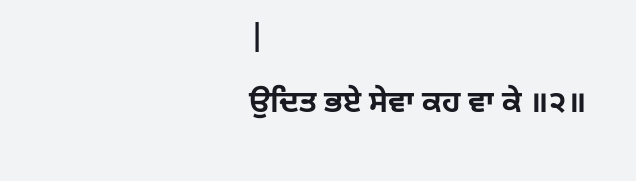|
ਉਦਿਤ ਭਏ ਸੇਵਾ ਕਹ ਵਾ ਕੇ ॥੨॥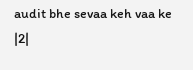audit bhe sevaa keh vaa ke |2|